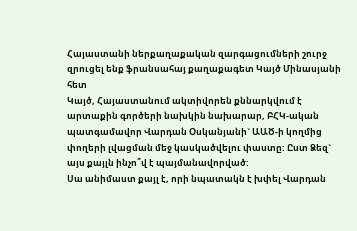Հայաստանի ներքաղաքական զարգացումների շուրջ զրուցել ենք ֆրանսահայ քաղաքագետ Կայծ Մինասյանի հետ
Կայծ, Հայաստանում ակտիվորեն քննարկվում է արտաքին գործերի նախկին նախարար, ԲՀԿ-ական պատգամավոր Վարդան Օսկանյանի` ԱԱԾ-ի կողմից փողերի լվացման մեջ կասկածվելու փաստը: Ըստ Ձեզ` այս քայլն ինչո՞վ է պայմանավորված:
Սա անիմաստ քայլ է, որի նպատակն է խփել Վարդան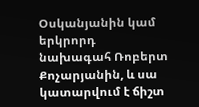Օսկանյանին կամ երկրորդ նախագահ Ռոբերտ Քոչարյանին, և սա կատարվում է ճիշտ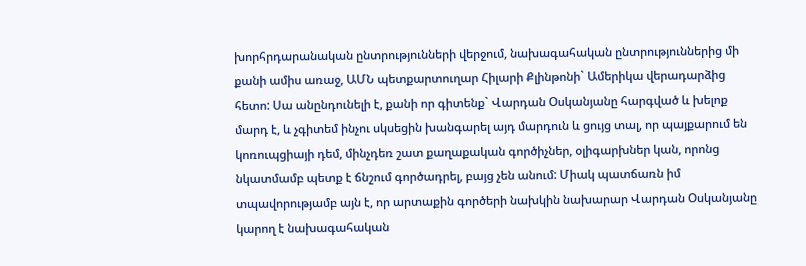խորհրդարանական ընտրությունների վերջում, նախագահական ընտրություններից մի քանի ամիս առաջ, ԱՄՆ պետքարտուղար Հիլարի Քլինթոնի` Ամերիկա վերադարձից հետո: Սա անընդունելի է, քանի որ գիտենք` Վարդան Օսկանյանը հարգված և խելոք մարդ է, և չգիտեմ ինչու սկսեցին խանգարել այդ մարդուն և ցույց տալ, որ պայքարում են կոռուպցիայի դեմ, մինչդեռ շատ քաղաքական գործիչներ, օլիգարխներ կան, որոնց նկատմամբ պետք է ճնշում գործադրել, բայց չեն անում: Միակ պատճառն իմ տպավորությամբ այն է, որ արտաքին գործերի նախկին նախարար Վարդան Օսկանյանը կարող է նախագահական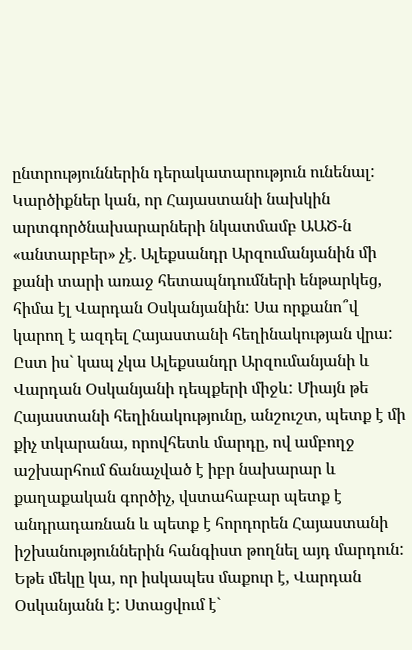ընտրություններին դերակատարություն ունենալ:
Կարծիքներ կան, որ Հայաստանի նախկին արտգործնախարարների նկատմամբ ԱԱԾ-ն «անտարբեր» չէ. Ալեքսանդր Արզումանյանին մի քանի տարի առաջ հետապնդումների ենթարկեց, հիմա էլ Վարդան Օսկանյանին: Սա որքանո՞վ կարող է ազդել Հայաստանի հեղինակության վրա:
Ըստ իս` կապ չկա Ալեքսանդր Արզումանյանի և Վարդան Օսկանյանի դեպքերի միջև: Միայն թե Հայաստանի հեղինակությունը, անշուշտ, պետք է մի քիչ տկարանա, որովհետև մարդը, ով ամբողջ աշխարհում ճանաչված է իբր նախարար և քաղաքական գործիչ, վստահաբար պետք է անդրադառնան և պետք է հորդորեն Հայաստանի իշխանություններին հանգիստ թողնել այդ մարդուն: Եթե մեկը կա, որ իսկապես մաքուր է, Վարդան Օսկանյանն է: Ստացվում է`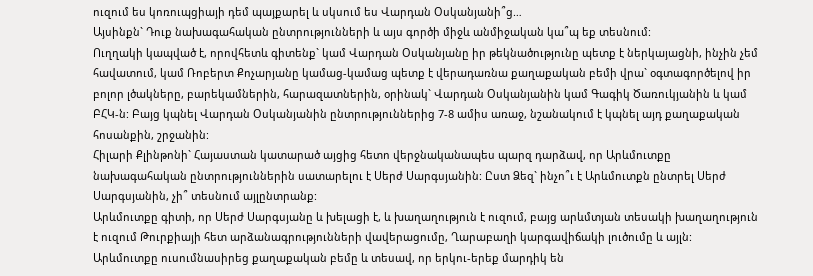ուզում ես կոռուպցիայի դեմ պայքարել և սկսում ես Վարդան Օսկանյանի՞ց…
Այսինքն` Դուք նախագահական ընտրությունների և այս գործի միջև անմիջական կա՞պ եք տեսնում:
Ուղղակի կապված է, որովհետև գիտենք` կամ Վարդան Օսկանյանը իր թեկնածությունը պետք է ներկայացնի, ինչին չեմ հավատում, կամ Ռոբերտ Քոչարյանը կամաց-կամաց պետք է վերադառնա քաղաքական բեմի վրա` օգտագործելով իր բոլոր լծակները, բարեկամներին, հարազատներին, օրինակ` Վարդան Օսկանյանին կամ Գագիկ Ծառուկյանին և կամ ԲՀԿ-ն: Բայց կպնել Վարդան Օսկանյանին ընտրություններից 7-8 ամիս առաջ, նշանակում է կպնել այդ քաղաքական հոսանքին, շրջանին:
Հիլարի Քլինթոնի` Հայաստան կատարած այցից հետո վերջնականապես պարզ դարձավ, որ Արևմուտքը նախագահական ընտրություններին սատարելու է Սերժ Սարգսյանին: Ըստ Ձեզ` ինչո՞ւ է Արևմուտքն ընտրել Սերժ Սարգսյանին, չի՞ տեսնում այլընտրանք:
Արևմուտքը գիտի, որ Սերժ Սարգսյանը և խելացի է, և խաղաղություն է ուզում, բայց արևմտյան տեսակի խաղաղություն է ուզում Թուրքիայի հետ արձանագրությունների վավերացումը, Ղարաբաղի կարգավիճակի լուծումը և այլն: Արևմուտքը ուսումնասիրեց քաղաքական բեմը և տեսավ, որ երկու-երեք մարդիկ են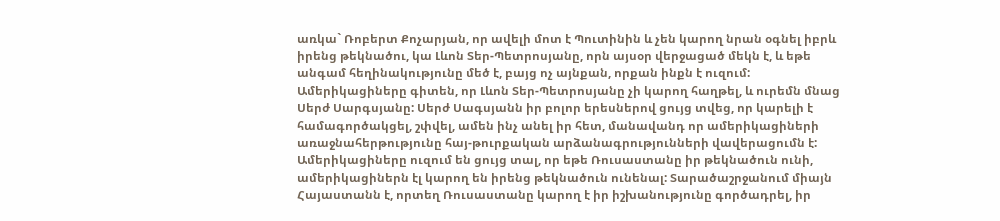առկա` Ռոբերտ Քոչարյան, որ ավելի մոտ է Պուտինին և չեն կարող նրան օգնել իբրև իրենց թեկնածու, կա Լևոն Տեր-Պետրոսյանը, որն այսօր վերջացած մեկն է, և եթե անգամ հեղինակությունը մեծ է, բայց ոչ այնքան, որքան ինքն է ուզում: Ամերիկացիները գիտեն, որ Լևոն Տեր-Պետրոսյանը չի կարող հաղթել, և ուրեմն մնաց Սերժ Սարգսյանը: Սերժ Սագսյանն իր բոլոր երեսներով ցույց տվեց, որ կարելի է համագործակցել, շփվել, ամեն ինչ անել իր հետ, մանավանդ որ ամերիկացիների առաջնահերթությունը հայ-թուրքական արձանագրությունների վավերացումն է: Ամերիկացիները ուզում են ցույց տալ, որ եթե Ռուսաստանը իր թեկնածուն ունի, ամերիկացիներն էլ կարող են իրենց թեկնածուն ունենալ: Տարածաշրջանում միայն Հայաստանն է, որտեղ Ռուսաստանը կարող է իր իշխանությունը գործադրել, իր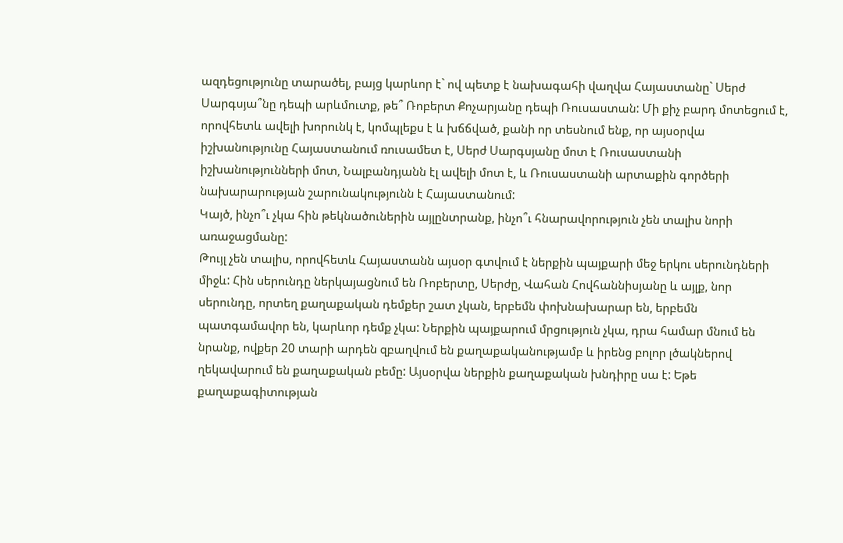ազդեցությունը տարածել, բայց կարևոր է` ով պետք է նախագահի վաղվա Հայաստանը` Սերժ Սարգսյա՞նը դեպի արևմուտք, թե՞ Ռոբերտ Քոչարյանը դեպի Ռուսաստան: Մի քիչ բարդ մոտեցում է, որովհետև ավելի խորունկ է, կոմպլեքս է և խճճված, քանի որ տեսնում ենք, որ այսօրվա իշխանությունը Հայաստանում ռուսամետ է, Սերժ Սարգսյանը մոտ է Ռուսաստանի իշխանությունների մոտ, Նալբանդյանն էլ ավելի մոտ է, և Ռուսաստանի արտաքին գործերի նախարարության շարունակությունն է Հայաստանում:
Կայծ, ինչո՞ւ չկա հին թեկնածուներին այլընտրանք, ինչո՞ւ հնարավորություն չեն տալիս նորի առաջացմանը:
Թույլ չեն տալիս, որովհետև Հայաստանն այսօր գտվում է ներքին պայքարի մեջ երկու սերունդների միջև: Հին սերունդը ներկայացնում են Ռոբերտը, Սերժը, Վահան Հովհաննիսյանը և այլք, նոր սերունդը, որտեղ քաղաքական դեմքեր շատ չկան, երբեմն փոխնախարար են, երբեմն պատգամավոր են, կարևոր դեմք չկա: Ներքին պայքարում մրցություն չկա, դրա համար մնում են նրանք, ովքեր 20 տարի արդեն զբաղվում են քաղաքականությամբ և իրենց բոլոր լծակներով ղեկավարում են քաղաքական բեմը: Այսօրվա ներքին քաղաքական խնդիրը սա է: Եթե քաղաքագիտության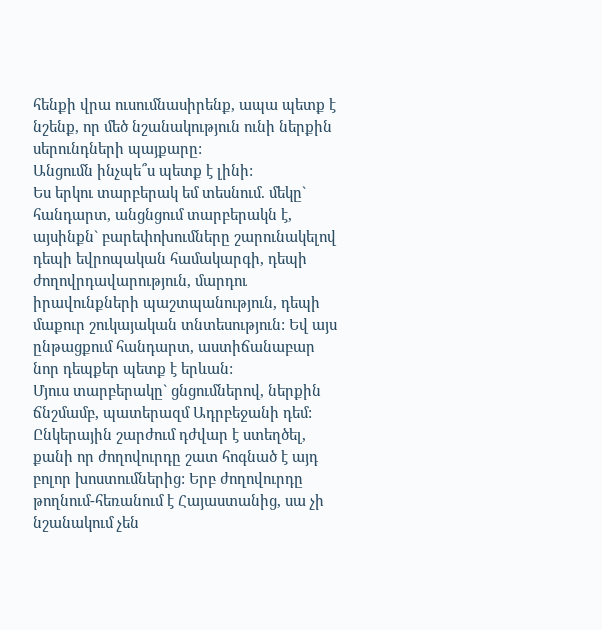հենքի վրա ուսումնասիրենք, ապա պետք է նշենք, որ մեծ նշանակություն ունի ներքին սերունդների պայքարը:
Անցումն ինչպե՞ս պետք է լինի:
Ես երկու տարբերակ եմ տեսնում. մեկը` հանդարտ, անցնցում տարբերակն է, այսինքն` բարեփոխումները շարունակելով դեպի եվրոպական համակարգի, դեպի ժողովրդավարություն, մարդու իրավունքների պաշտպանություն, դեպի մաքուր շուկայական տնտեսություն: Եվ այս ընթացքում հանդարտ, աստիճանաբար նոր դեպքեր պետք է երևան:
Մյուս տարբերակը` ցնցումներով, ներքին ճնշմամբ, պատերազմ Ադրբեջանի դեմ: Ընկերային շարժում դժվար է ստեղծել, քանի որ ժողովուրդը շատ հոգնած է այդ բոլոր խոստումներից: Երբ ժողովուրդը թողնում-հեռանում է Հայաստանից, սա չի նշանակում չեն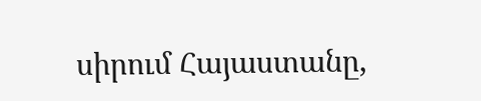սիրում Հայաստանը,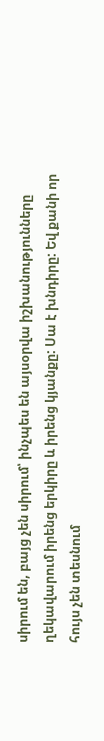սիրում են, բայց չեն սիրում՝ ինչպես են այսօրվա իշխանությունները ղեկավարում իրենց երկիրը և իրենց կյանքը: Սա է խնդիրը: Եվ քանի որ հույս չեն տեսնում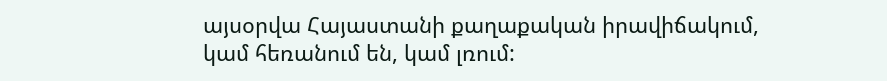այսօրվա Հայաստանի քաղաքական իրավիճակում, կամ հեռանում են, կամ լռում: